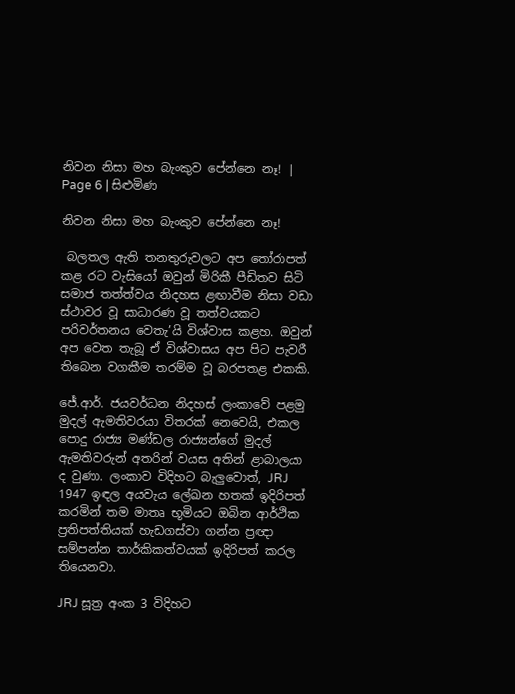නිවන නිසා මහ බැංකුව පේන්නෙ නෑ! | Page 6 | සිළුමිණ

නිවන නිසා මහ බැංකුව පේන්නෙ නෑ!

 බලතල ඇති තනතුරුවලට අප තෝරාපත් කළ රට වැස‍ියෝ ඔවුන් මිරිකී පීඩිතව සිටි සමාජ තත්ත්වය නිදහස ළඟාවීම නිසා වඩා ස්ථාවර වූ සාධාරණ වූ තත්වයකට පරිවර්තනය වෙතැ’යි විශ්වාස කළහ. ඔවුන් අප වෙත තැබූ ඒ විශ්වාසය අප පිට පැවරී තිබෙන වගකීම තරම්ම වූ බරපතළ එකකි.

ජේ.ආර්. ජයවර්ධන නිදහස් ලංකාවේ පළමු මුදල් ඇමතිවරයා විතරක් නෙවෙයි, එකල පොදු රාජ්‍ය මණ්ඩල රාජ්‍යන්ගේ මුදල් ඇමතිවරුන් අතරින් වයස අතින් ළාබාලයා ද වුණා. ලංකාව විදිහට බැලුවොත්, JRJ 1947 ඉඳල අයවැය ලේඛන හතක් ඉදිරිපත් කරමින් තම මාතෘ භූමියට ඔබින ආර්ථික ප්‍රතිපත්තියක් හැඩගස්වා ගන්න ප්‍රඥා සම්පන්න තාර්කිකත්වයක් ඉදිරිපත් කරල තියෙනවා.

JRJ සූත්‍ර අංක 3 විදිහට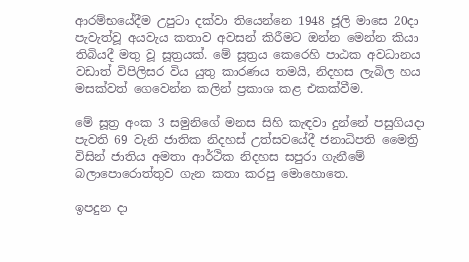ආරම්භයේදීම උපුටා දක්වා තියෙන්නෙ 1948 ජූලි මාසෙ 20දා පැවැත්වූ අයවැය කතාව අවසන් කිරීමට ඔන්න මෙන්න කියා තිබියදී මතු වූ සූත්‍රයක්. මේ සූත්‍රය කෙරෙහි පාඨක අවධානය වඩාත් විපිලිසර විය යුතු කාරණය තමයි, නිදහස ලැබිල හය මසක්වත් ගෙවෙන්න කලින් ප්‍රකාශ කළ එකක්වීම.

මේ සූත්‍ර අංක 3 සමුනිගේ මනස සිහි කැඳවා දුන්නේ පසුගියදා පැවති 69 වැනි ජාතික නිදහස් උත්සවයේදී ජනාධිපති මෛත්‍රි විසින් ජාතිය අමතා ආර්ථික නිදහස සපුරා ගැනීමේ බලාපොරොත්තුව ගැන කතා කරපු මොහොතෙ.

ඉපදුන දා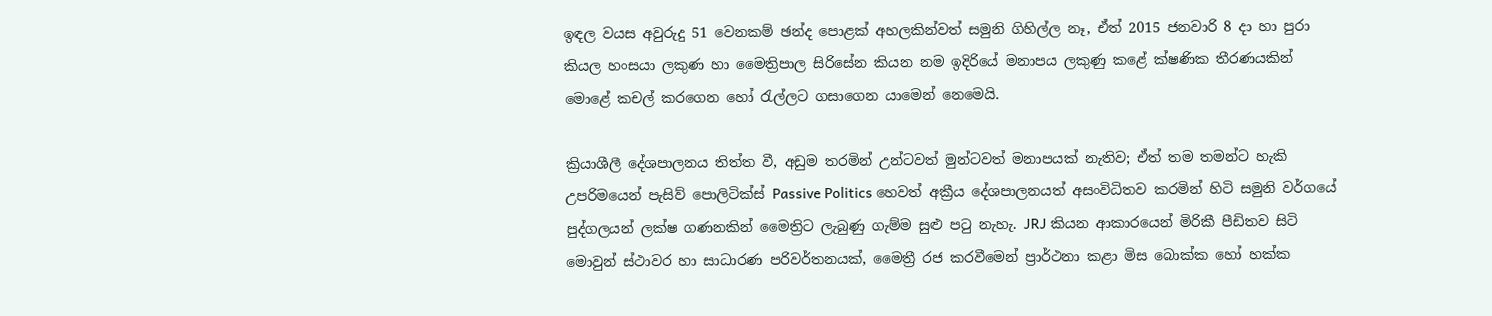ඉඳල වයස අවුරුදු 51 වෙනකම් ඡන්ද පොළක් අහලකින්වත් සමුනි ගිහිල්ල නෑ, ඒත් 2015 ජනවාරි 8 දා හා පුරා කියල හංසයා ලකුණ හා මෛත්‍රිපාල සිරිසේන කියන නම ඉදිරියේ මනාපය ලකුණු කළේ ක්ෂණික තීරණයකින් මොළේ කචල් කරගෙන හෝ රැල්ලට ගසාගෙන යාමෙන් නෙමෙයි.

ක්‍රියාශීලී දේශපාලනය තිත්ත වී, අඩුම තරමින් උන්ටවත් මුන්ටවත් මනාපයක් නැතිව; ඒත් තම තමන්ට හැකි උපරිමයෙන් පැසිව් පොලිටික්ස් Passive Politics හෙවත් අක්‍රීය දේශපාලනයත් අසංවිධිතව කරමින් හිටි සමුනි වර්ගයේ පුද්ගලයන් ලක්ෂ ගණනකින් මෛත්‍රිට ලැබුණු ගැම්ම සුළු පටු නැහැ. JRJ කියන ආකාරයෙන් මිරිකී පීඩිතව සිටි මොවුන් ස්ථාවර හා සාධාරණ පරිවර්තනයක්, මෛත්‍රී රජ කරවීමෙන් ප්‍රාර්ථනා කළා මිස බොක්ක හෝ හක්ක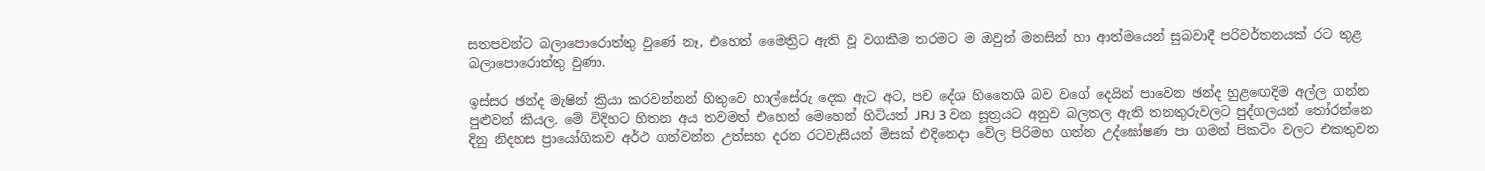සතපවන්ට බලාපොරොත්තු වුණේ නෑ, එහෙත් මෛත්‍රිට ඇති වූ වගකීම තරමට ම ඔවුන් මනසින් හා ආත්මයෙන් සුබවාදී පරිවර්තනයක් රට තුළ බලාපොරොත්තු වුණා.

ඉස්සර ඡන්ද මැෂින් ක්‍රියා කරවන්නන් හිතුවෙ හාල්සේරු දෙක ඇට අට, පච දේශ හිතෛශි බව වගේ දෙයින් පාවෙන ඡන්ද හුළ‍ඟෙදිම අල්ල ගන්න පුළුවන් කියල. මේ විදිහට හිතන අය තවමත් එහෙන් මෙහෙන් හිටියත් JRJ 3 වන සූත්‍රයට අනුව බලතල ඇති තනතුරුවලට පුද්ගලයන් තෝරන්නෙ දිනු නිදහස ප්‍රායෝගිකව අර්ථ ගන්වන්න උත්සහ දරන රටවැසියන් මිසක් එදිනෙදා වේල පිරිමහ ගන්න උද්ඝෝෂණ පා ගමන් පිකටිං වලට එකතුවන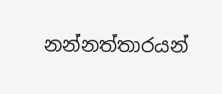නන්නත්තාරයන්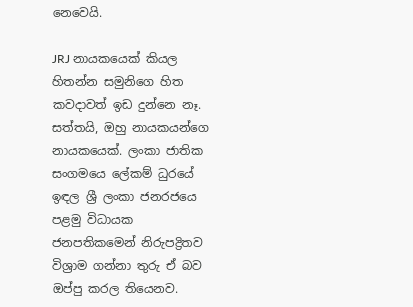නෙවෙයි.

JRJ නායකයෙක් කියල හිතන්න සමුනිගෙ හිත කවදාවත් ඉඩ දුන්නෙ නෑ. සත්තයි, ඔහු නායකයන්ගෙ නායකයෙක්. ලංකා ජාතික සංගමයෙ ලේකම් ධුරයේ ඉඳල ශ්‍රී ලංකා ජනරජයෙ පළමු විධායක ජනපතිකමෙන් නිරුපද්‍රිතව විශ්‍රාම ගන්නා තුරු ඒ බව ඔප්පු කරල තියෙනව.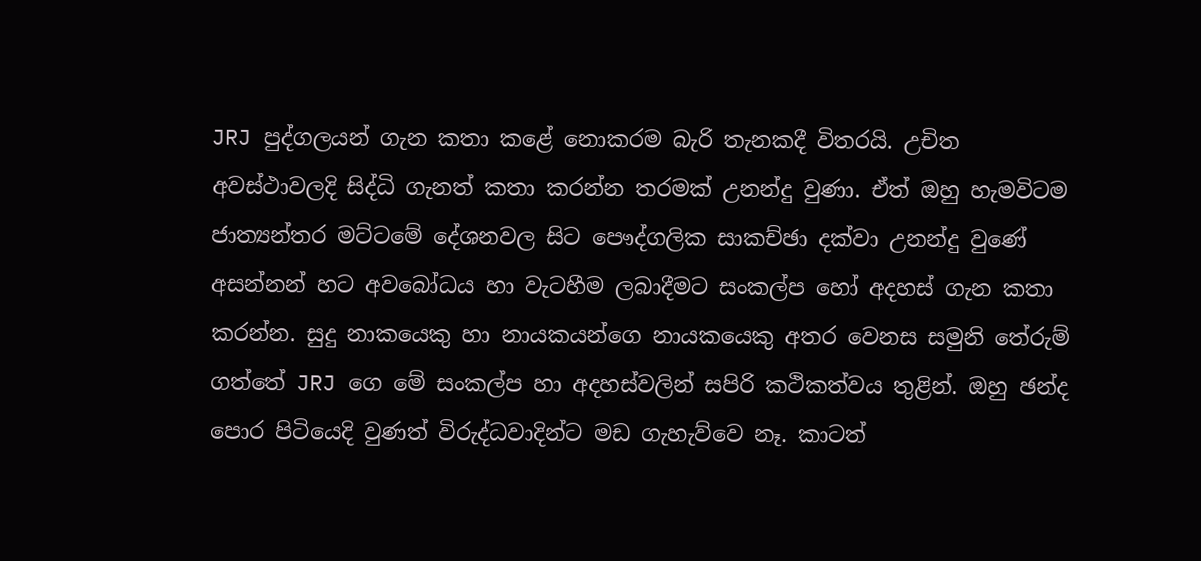JRJ පුද්ගලයන් ගැන කතා කළේ නොකරම බැරි තැනකදී විතරයි. උචිත අවස්ථාවලදි සිද්ධි ගැනත් කතා කරන්න තරමක් උනන්දු වුණා. ඒත් ඔහු හැමවිටම ජාත්‍යන්තර මට්ටමේ දේශනවල සිට පෞද්ගලික සාකච්ඡා දක්වා උනන්දු වුණේ අසන්නන් හට අවබෝධය හා වැටහීම ලබාදීමට සංකල්ප හෝ අදහස් ගැන කතා කරන්න. සුදු නාකයෙකු හා නායකයන්ගෙ නායකයෙකු අතර වෙනස සමුනි තේරුම් ගත්තේ JRJ ගෙ මේ සංකල්ප හා අදහස්වලින් සපිරි කථිකත්වය තුළින්. ඔහු ඡන්ද පොර පිටියෙදි වුණත් විරුද්ධවාදින්ට මඩ ගැහැව්වෙ නෑ. කාටත්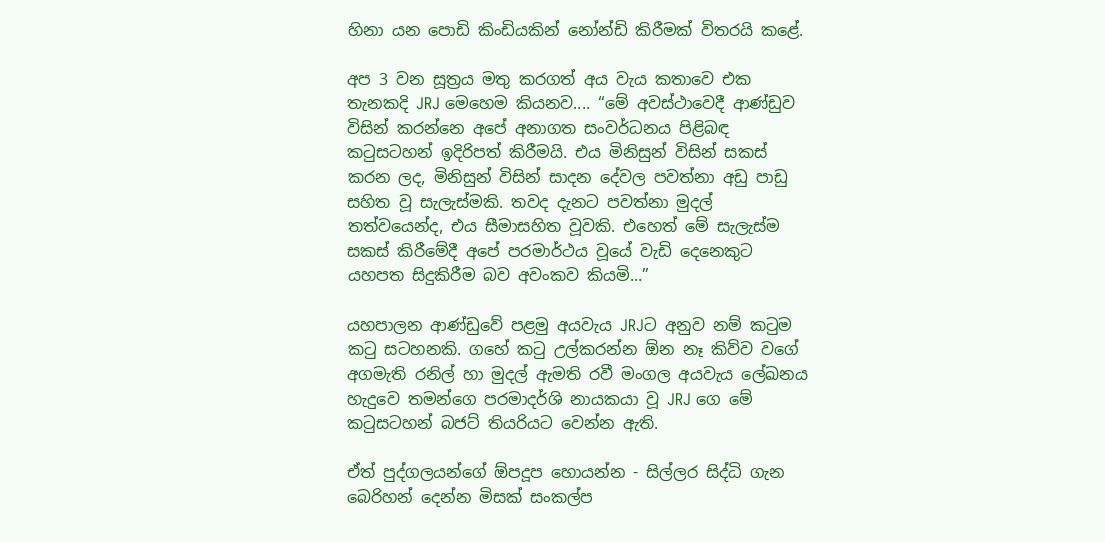හිනා යන පොඩි කිංඩියකින් නෝන්ඩි කිරීමක් විතරයි කළේ.

අප 3 වන සූත්‍රය මතු කරගත් අය වැය කතාවෙ එක තැනකදි JRJ මෙහෙම කියනව.... “මේ අවස්ථාවෙදී ආණ්ඩුව විසින් කරන්නෙ අපේ අනාගත සංවර්ධනය පිළිබඳ කටුසටහන් ඉදිරිපත් කිරීමයි. එය මිනිසුන් විසින් සකස් කරන ලද, මිනිසුන් විසින් සාදන දේවල පවත්නා අඩු පාඩු සහිත වූ සැලැස්මකි. තවද දැනට පවත්නා මුදල් තත්වයෙන්ද, එය සීමාසහිත වූවකි. එහෙත් මේ සැලැස්ම සකස් කිරීමේදී අපේ පරමාර්ථය වූයේ වැඩි දෙනෙකුට යහපත සිදුකිරීම බව අවංකව කියමි...”

යහපාලන ආණ්ඩුවේ පළමු අයවැය JRJට අනුව නම් කටුම කටු සටහනකි. ගහේ කටු උල්කරන්න ඕන නෑ කිව්ව වගේ අගමැති රනිල් හා මුදල් ඇමති රවී මංගල අයවැය ලේඛනය හැදුවෙ තමන්ගෙ පරමාදර්ශි නායකයා වූ JRJ ගෙ මේ කටුසටහන් බජට් තියරියට වෙන්න ඇති.

ඒත් පුද්ගලයන්ගේ ඕපදූප හොයන්න - සිල්ලර සිද්ධි ගැන බෙරිහන් දෙන්න මිසක් සංකල්ප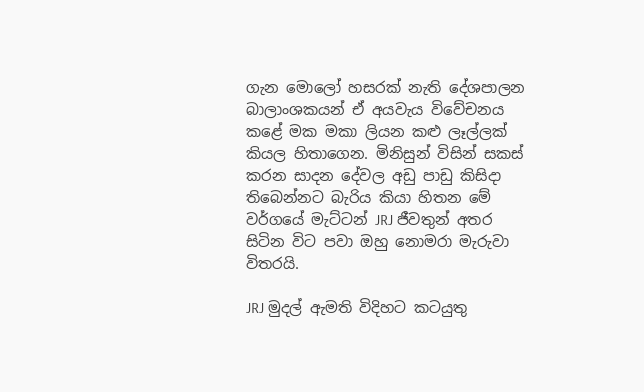ගැන මොලෝ හසරක් නැති දේශපාලන බාලාංශකයන් ඒ අයවැය විවේචනය කළේ මක මකා ලියන කළු ලෑල්ලක් කියල හිතාගෙන. මිනිසුන් විසින් සකස් කරන සාදන දේවල අඩු පාඩු කිසිදා තිබෙන්නට බැරිය කියා හිතන මේ වර්ගයේ මැට්ටන් JRJ ජීවතුන් අතර සිටින විට පවා ඔහු නොමරා මැරුවා විතරයි.

JRJ මුදල් ඇමති විදිහට කටයුතු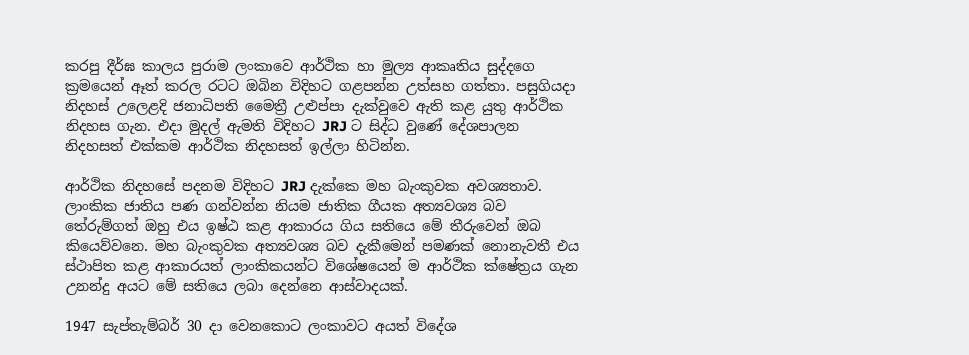කරපු දීර්ඝ කාලය පුරාම ලංකාවෙ ආර්ථික හා මුල්‍ය ආකෘතිය සුද්දගෙ ක්‍රමයෙන් ඈත් කරල රටට ඔබින විදිහට ගළපන්න උත්සහ ගත්තා. පසුගියදා නිදහස් උලෙළදි ජනාධිපති මෛත්‍රී උළුප්පා දැක්වුවෙ ඇති කළ යුතු ආර්ථික නිදහස ගැන. එදා මුදල් ඇමති විදිහට JRJ ට සිද්ධ වුණේ දේශපාලන නිදහසත් එක්කම ආර්ථික නිදහසත් ඉල්ලා හිටින්න.

ආර්ථික නිද‍හසේ පදනම විදිහට JRJ දැක්කෙ මහ බැංකුවක අවශ්‍යතාව. ලාංකික ජාතිය පණ ගන්වන්න නියම ජාතික ගීයක අත්‍යවශ්‍ය බව තේරුම්ගත් ඔහු එය ඉෂ්ඨ කළ ආකාරය ගිය සතියෙ මේ තීරුවෙන් ඔබ කියෙව්වනෙ. මහ බැංකුවක අත්‍යවශ්‍ය බව දැකීමෙන් පමණක් නොනැවතී එය ස්ථාපිත කළ ආකාරයත් ලාංකිකයන්ට විශේෂයෙන් ම ආර්ථික ක්ෂේත්‍රය ගැන උනන්දු අයට මේ සතියෙ ලබා දෙන්නෙ ආස්වාදයක්.

1947 සැප්තැම්බර් 30 දා වෙනකොට ලංකාවට අයත් විදේශ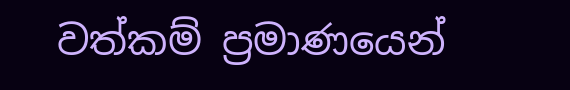වත්කම් ප්‍රමාණයෙන්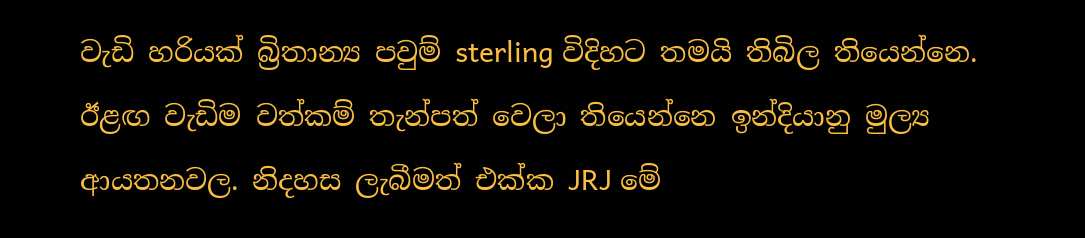වැඩි හරියක් බ්‍රිතාන්‍ය පවුම් sterling විදිහට තමයි තිබිල තියෙන්නෙ. ඊළඟ වැඩිම වත්කම් තැන්පත් වෙලා තියෙන්නෙ ඉන්දියානු මුල්‍ය ආයතනවල. නිදහස ලැබීමත් එක්ක JRJ මේ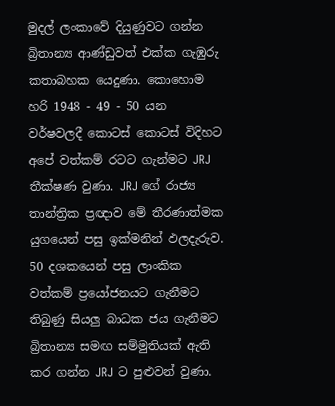මුදල් ලංකාවේ දියුණුවට ගන්න බ්‍රිතාන්‍ය ආණ්ඩුවත් එක්ක ගැඹුරු කතාබහක යෙදුණා. කොහොම හරි 1948 - 49 - 50 යන වර්ෂවලදී ‍කොටස් කොටස් විදිහට අපේ වත්කම් රටට ගැන්මට JRJ තීක්ෂණ වුණා. JRJ ගේ රාජ්‍ය තාන්ත්‍රික ප්‍රඥාව මේ තීරණාත්මක යුගයෙන් පසු ඉක්මනින් ඵලදැරුව. 50 දශකයෙන් පසු ලාංකික වත්කම් ප්‍රයෝජනයට ගැනීමට තිබුණු සියලු බාධක ජය ගැනීමට බ්‍රිතාන්‍ය සමඟ සම්මුතියක් ඇති කර ගන්න JRJ ට පුළුවන් වුණා.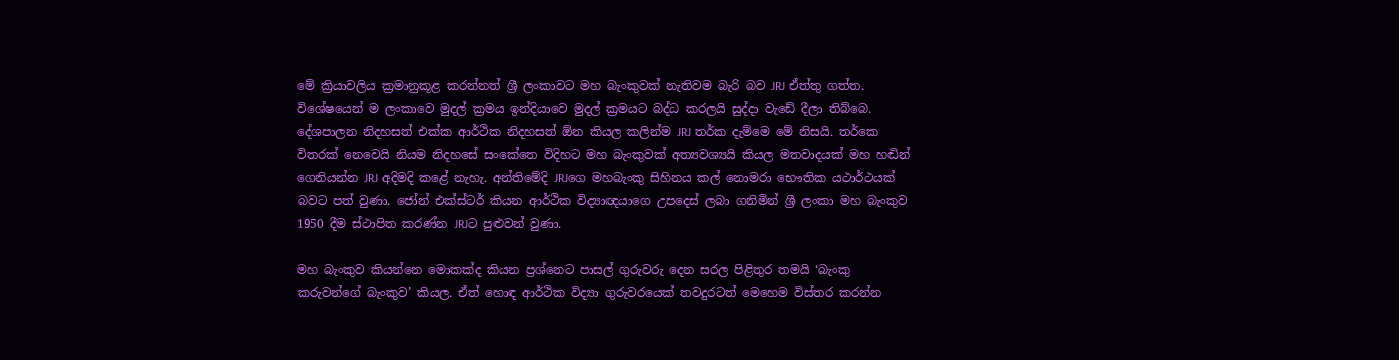මේ ක්‍රියාවලිය ක්‍රමානුකූළ කරන්නත් ශ්‍රී ලංකාවට මහ බැංකුවක් නැතිවම බැරි බව JRJ ඒත්තු ගත්ත. විශේෂයෙන් ම ලංකාවෙ මුදල් ක්‍රමය ඉන්දියාවෙ මුදල් ක්‍රමයට බද්ධ කරලයි සුද්දා වැඩේ දීලා තිබ්බෙ. දේශපාලන නිදහසත් එක්ක ආර්ථික නිදහසත් ඕන කියල කලින්ම JRJ තර්ක දැම්මෙ මේ නිසයි. තර්කෙ විතරක් නෙවෙයි නියම නිදහසේ සංකේතෙ විදිහට මහ බැංකුවක් අත්‍යවශ්‍යයි කියල මතවාදයක් මහ හඬින් ගෙනියන්න JRJ අදිමදි කළේ නැහැ. අන්තිමේදි JRJගෙ මහබැංකු සිහිනය කල් නොමරා භෞතික යථාර්ථයක් බවට පත් වුණා. ජෝන් එක්ස්ටර් කියන ආර්ථික විද්‍යාඥයාගෙ උපදෙස් ලබා ගනිමින් ශ්‍රී ලංකා මහ බැංකුව 1950 දීම ස්ථාපිත කරණ්න JRJට පුළුවන් වුණා.

මහ බැංකුව කියන්නෙ මොකක්ද කියන ප්‍රශ්නෙට පාසල් ගුරුවරු දෙන සරල පිළිතුර තමයි ‘බැංකු කරුවන්ගේ බැංකුව’ කියල. ඒත් හොඳ ආර්ථික විද්‍යා ගුරුවරයෙක් තවදුරටත් මෙහෙම විස්තර කරන්න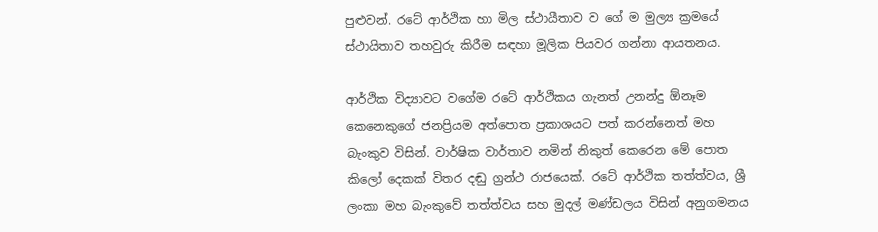පුළුවන්. රටේ ආර්ථික හා මිල ස්ථායීතාව ව ගේ ම මුල්‍ය ක්‍රමයේ ස්ථායිතාව තහවුරු කිරීම සඳහා මූලික පියවර ගන්නා ආයතනය.

ආර්ථික විද්‍යාවට වගේම රටේ ආර්ථිකය ගැනත් උනන්දු ඕනෑම කෙනෙකුගේ ජනප්‍රියම අත්‍පොත ප්‍රකාශයට පත් කරන්නෙත් මහ බැංකුව විසින්. වාර්ෂික වාර්තාව නමින් නිකුත් කෙරෙන මේ පොත කි‍ලෝ දෙකක් විතර දඬු ග්‍රන්ථ රාජයෙක්. රටේ ආර්ථික තත්ත්වය, ශ්‍රී ලංකා මහ බැංකුවේ තත්ත්වය සහ මුදල් මණ්ඩලය විසින් අනුගමනය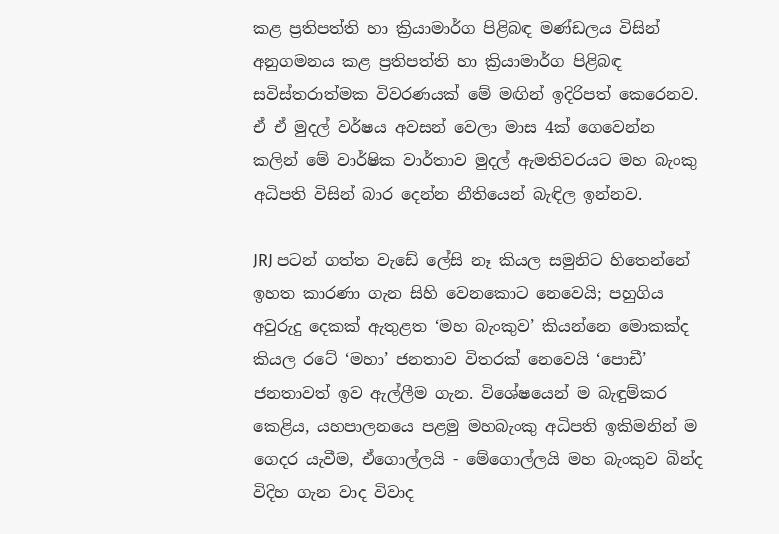කළ ප්‍රතිපත්ති හා ක්‍රියාමාර්ග පිළිබඳ මණ්ඩලය විසින් අනුගමනය කළ ප්‍රතිපත්ති හා ක්‍රියාමාර්ග පිළිබඳ සවිස්තරාත්මක විවරණයක් මේ මඟින් ඉදිරිපත් කෙරෙනව. ඒ ඒ මුදල් වර්ෂය අවසන් වෙලා මාස 4ක් ගෙවෙන්න කලින් මේ වාර්ෂික වාර්තාව මුදල් ඇමතිවරයට මහ බැංකු අධිපති විසින් බාර දෙන්න නීතියෙන් බැඳිල ඉන්නව.

JRJ පටන් ගත්ත වැඩේ ලේසි නෑ කියල සමුනිට හිතෙන්නේ ඉහත කාරණා ගැන සිහි වෙනකොට නෙවෙයි; පහුගිය අවුරුදු දෙකක් ඇතුළත ‘මහ බැංකුව’ කියන්නෙ මොකක්ද කියල රටේ ‘මහා’ ජනතාව විතරක් නෙවෙයි ‘පොඩී’ ජනතාවත් ඉව ඇල්ලීම ගැන. විශේෂයෙන් ම බැඳුම්කර කෙළිය, යහපාලනයෙ පළමු මහබැංකු අධිපති ඉකිමනින් ම ගෙදර යැවීම, ඒගොල්ලයි - මේගොල්ලයි මහ බැංකුව බින්ද විදිහ ගැන වාද විවාද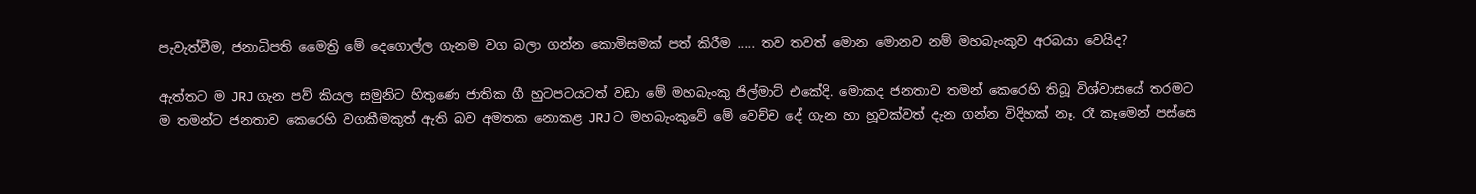පැවැත්වීම, ජනාධිපති මෛත්‍රි මේ දෙගොල්ල ගැනම වග බලා ගන්න කොමිසමක් පත් කිරීම ..... තව තවත් මොන මොනව නම් මහබැංකුව අරබයා වෙයිද?

ඇත්තට ම JRJ ගැන පව් කියල සමුනිට හිතුණෙ ජාතික ගී හුටපටයටත් වඩා මේ මහබැංකු ජිල්මාට් එකේදි. මොකද ජනතාව තමන් කෙරෙහි තිබූ විශ්වාසයේ තරමට ම තමන්ට ජනතාව කෙරෙහි වගකීමකුත් ඇති බව අමතක නොකළ JRJ ට මහබැංකුවේ මේ වෙච්ච දේ ගැන හා හූවක්වත් දැන ගන්න විදිහක් නෑ. රෑ කෑමෙන් පස්සෙ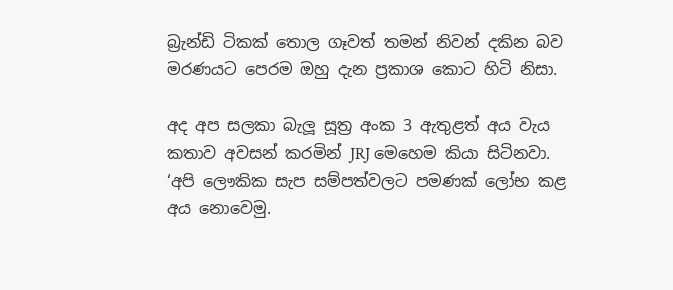බ්‍රැන්ඩි ටිකක් තොල ගෑවත් තමන් නිවන් දකින බව මරණයට පෙරම ඔහු දැන ප්‍රකාශ කොට හිටි නිසා.

අද අප සලකා බැලූ සූත්‍ර අංක 3 ඇතුළත් අය වැය කතාව අවසන් කරමින් JRJ මෙහෙම කියා සිටිනවා. ‘අපි ලෞකික සැප සම්පත්වලට පමණක් ලෝභ කළ අය නොවෙමු.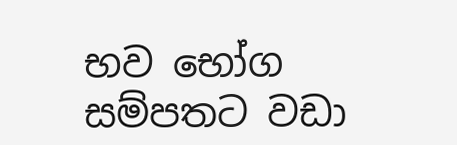භව භෝග සම්පතට වඩා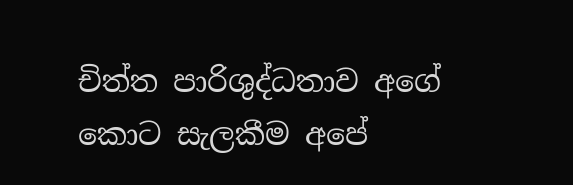චිත්ත පාරිශුද්ධතාව අගේ කොට සැලකීම අපේ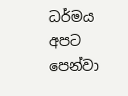ධර්මය අපට පෙන්වා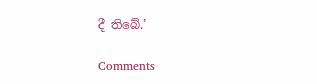දී තිබේ.’

Comments